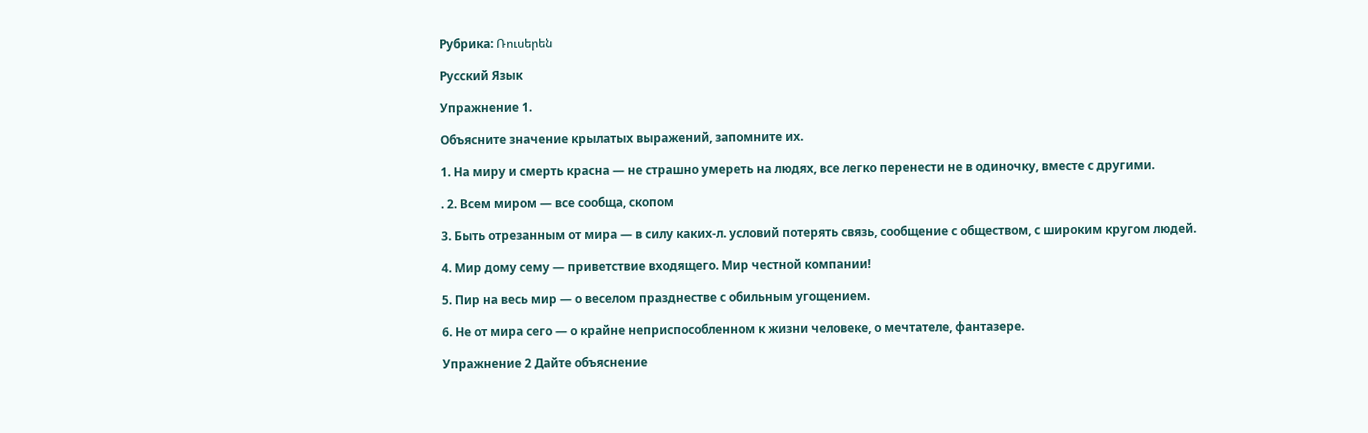Рубрика: Ռուսերեն

Русский Язык

Упражнение 1.

Объясните значение крылатых выражений, запомните их.

1. На миру и смерть красна — не страшно умереть на людях, все легко перенести не в одиночку, вместе с другими.

. 2. Всем миром — все сообща, скопом

3. Быть отрезанным от мира — в силу каких-л. условий потерять связь, сообщение с обществом, с широким кругом людей.

4. Мир дому сему — приветствие входящего. Мир честной компании!

5. Пир на весь мир — о веселом празднестве с обильным угощением.

6. Не от мира сего — о крайне неприспособленном к жизни человеке, о мечтателе, фантазере.

Упражнение 2 Дайте объяснение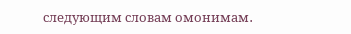следующим словам омонимам․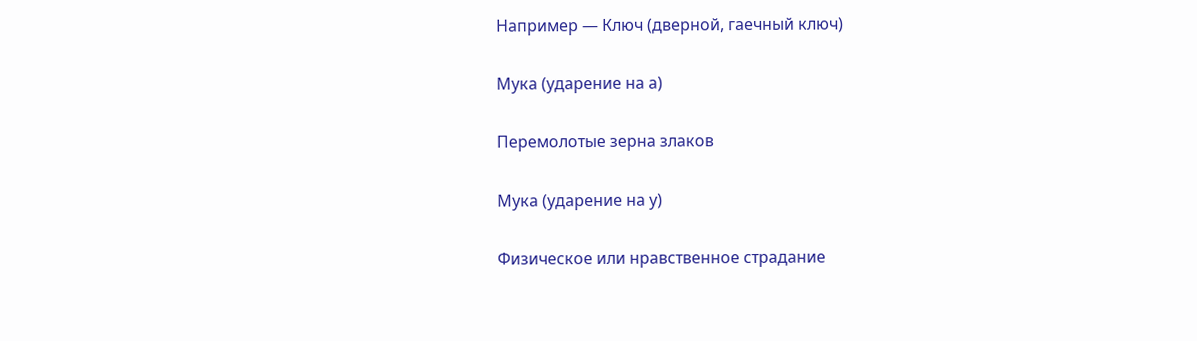Например — Ключ (дверной, гаечный ключ)

Мука (ударение на а)

Перемолотые зерна злаков

Мука (ударение на у)

Физическое или нравственное страдание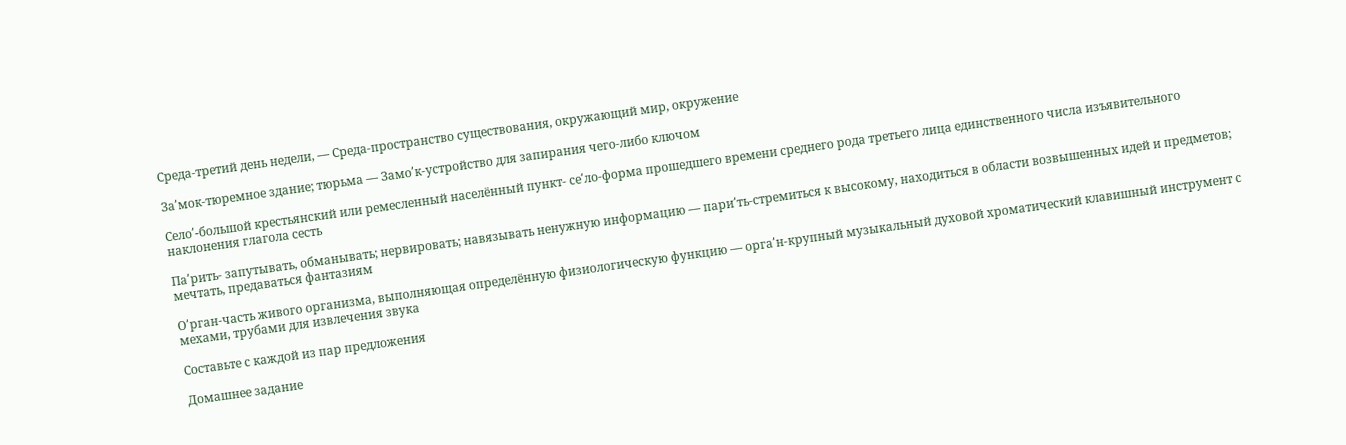Среда-третий день недели, — Среда-пространство существования, окружающий мир, окружение

За՛мок-тюремное здание; тюрьма — Замо՛к-устройство для запирания чего-либо ключом

Село՛-большой крестьянский или ремесленный населённый пункт- се՛ло-форма прошедшего времени среднего рода третьего лица единственного числа изъявительного наклонения глагола сесть

Па՛рить- запутывать, обманывать; нервировать; навязывать ненужную информацию — пари՛ть-стремиться к высокому, находиться в области возвышенных идей и предметов; мечтать, предаваться фантазиям

О՛рган-часть живого организма, выполняющая определённую физиологическую функцию — орга՛н-крупный музыкальный духовой хроматический клавишный инструмент с мехами, трубами для извлечения звука

Составьте с каждой из пар предложения

Домашнее задание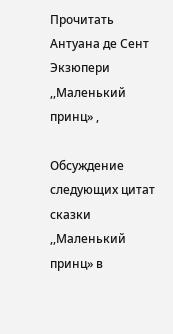Прочитать Антуана де Сент Экзюпери ,,Маленький принц» ,

Обсуждение следующих цитат сказки ,,Маленький принц» в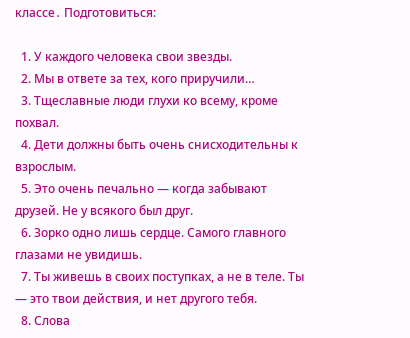классе․ Подготовиться:

  1. У каждого человека свои звезды.
  2. Мы в ответе за тех, кого приручили…
  3. Тщеславные люди глухи ко всему, кроме похвал.
  4. Дети должны быть очень снисходительны к взрослым.
  5. Это очень печально — когда забывают друзей. Не у всякого был друг.
  6. Зорко одно лишь сердце. Самого главного глазами не увидишь.
  7. Ты живешь в своих поступках, а не в теле. Ты — это твои действия, и нет другого тебя.
  8. Слова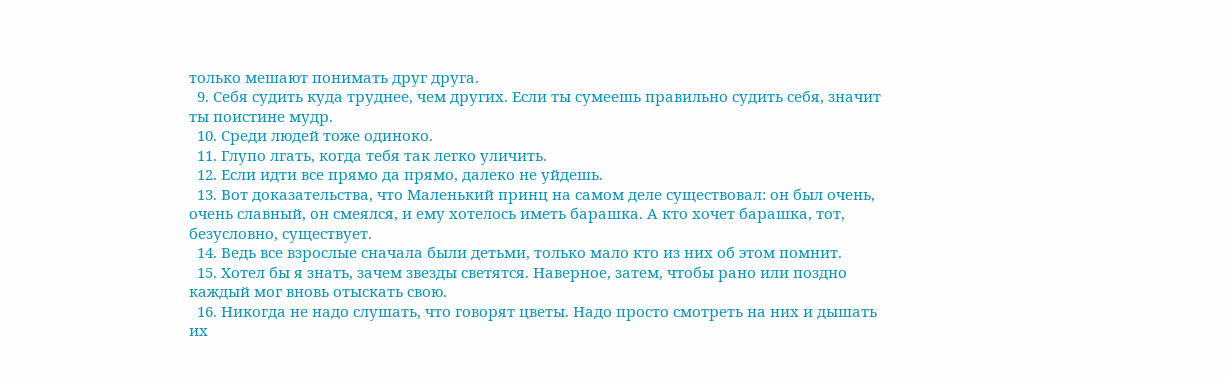только мешают понимать друг друга.
  9. Себя судить куда труднее, чем других. Если ты сумеешь правильно судить себя, значит ты поистине мудр.
  10. Среди людей тоже одиноко.
  11. Глупо лгать, когда тебя так легко уличить.
  12. Если идти все прямо да прямо, далеко не уйдешь.
  13. Вот доказательства, что Маленький принц на самом деле существовал: он был очень, очень славный, он смеялся, и ему хотелось иметь барашка. А кто хочет барашка, тот, безусловно, существует.
  14. Ведь все взрослые сначала были детьми, только мало кто из них об этом помнит.
  15. Хотел бы я знать, зачем звезды светятся. Наверное, затем, чтобы рано или поздно каждый мог вновь отыскать свою.
  16. Никогда не надо слушать, что говорят цветы. Надо просто смотреть на них и дышать их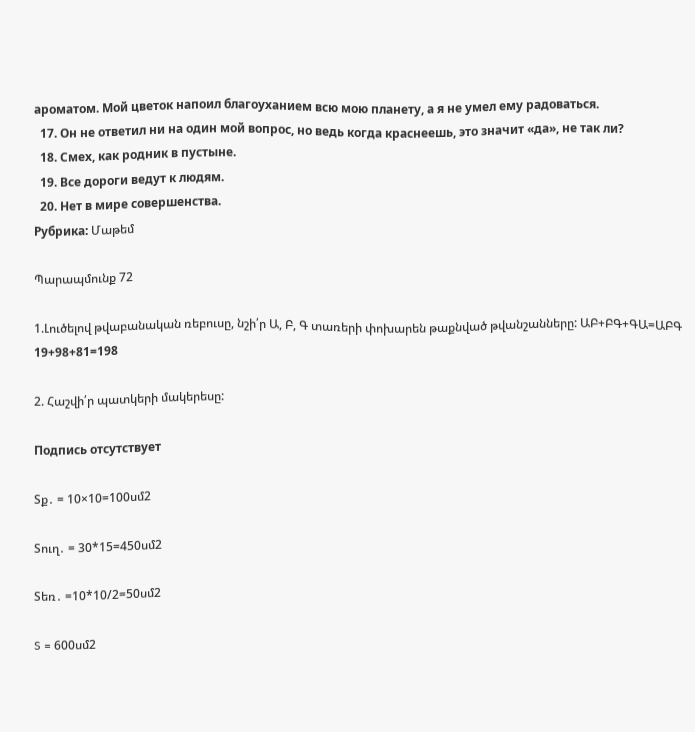ароматом. Мой цветок напоил благоуханием всю мою планету, а я не умел ему радоваться.
  17. Он не ответил ни на один мой вопрос, но ведь когда краснеешь, это значит «да», не так ли?
  18. Смех, как родник в пустыне.
  19. Все дороги ведут к людям.
  20. Нет в мире совершенства.
Рубрика: Մաթեմ

Պարապմունք 72

1.Լուծելով թվաբանական ռեբուսը, նշի՛ր Ա, Բ, Գ տառերի փոխարեն թաքնված թվանշանները: ԱԲ+ԲԳ+ԳԱ=ԱԲԳ
19+98+81=198

2. Հաշվի՛ր պատկերի մակերեսը:

Подпись отсутствует

Sք․ = 10×10=100սմ2

Sուղ․ = 30*15=450սմ2

Sեռ․ =10*10/2=50սմ2

S = 600սմ2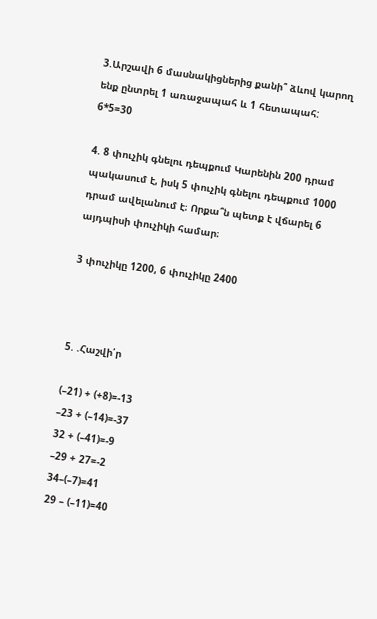3.Արշավի 6 մասնակիցներից քանի՞ ձևով կարող ենք ընտրել 1 առաջապահ և 1 հետապահ:
6*5=30

4. 8 փուչիկ գնելու դեպքում Կարենին 200 դրամ պակասում է, իսկ 5 փուչիկ գնելու դեպքում 1000 դրամ ավելանում է։ Որքա՞ն պետք է վճարել 6 այդպիսի փուչիկի համար։

3 փուչիկը 1200, 6 փուչիկը 2400



5. .Հաշվի՛ր

(–21) + (+8)=-13
–23 + (–14)=-37
32 + (–41)=-9
–29 + 27=-2
34–(–7)=41
29 – (–11)=40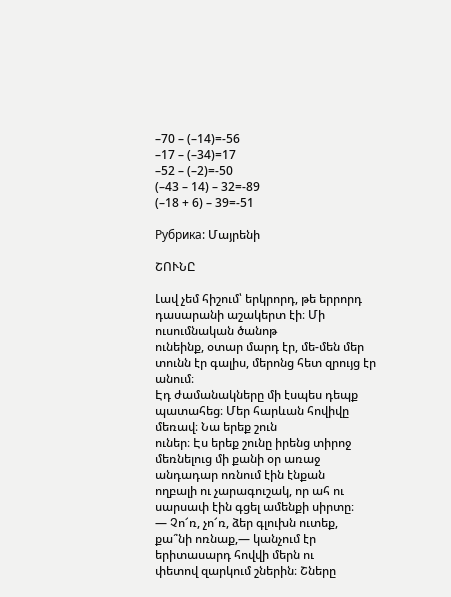–70 – (–14)=-56
–17 – (–34)=17
–52 – (–2)=-50
(–43 – 14) – 32=-89
(–18 + 6) – 39=-51

Рубрика: Մայրենի

ՇՈՒՆԸ

Լավ չեմ հիշում՝ երկրորդ, թե երրորդ դասարանի աշակերտ էի։ Մի ուսումնական ծանոթ
ունեինք, օտար մարդ էր, մե-մեն մեր տունն էր գալիս, մերոնց հետ զրույց էր անում։
Էդ ժամանակները մի էսպես դեպք պատահեց։ Մեր հարևան հովիվը մեռավ։ Նա երեք շուն
ուներ։ Էս երեք շունը իրենց տիրոջ մեռնելուց մի քանի օր առաջ անդադար ոռնում էին էնքան
ողբալի ու չարագուշակ, որ ահ ու սարսափ էին գցել ամենքի սիրտը։
— Չո՜ռ, չո՜ռ, ձեր գլուխն ուտեք, քա՞նի ոռնաք,— կանչում էր երիտասարդ հովվի մերն ու
փետով զարկում շներին։ Շները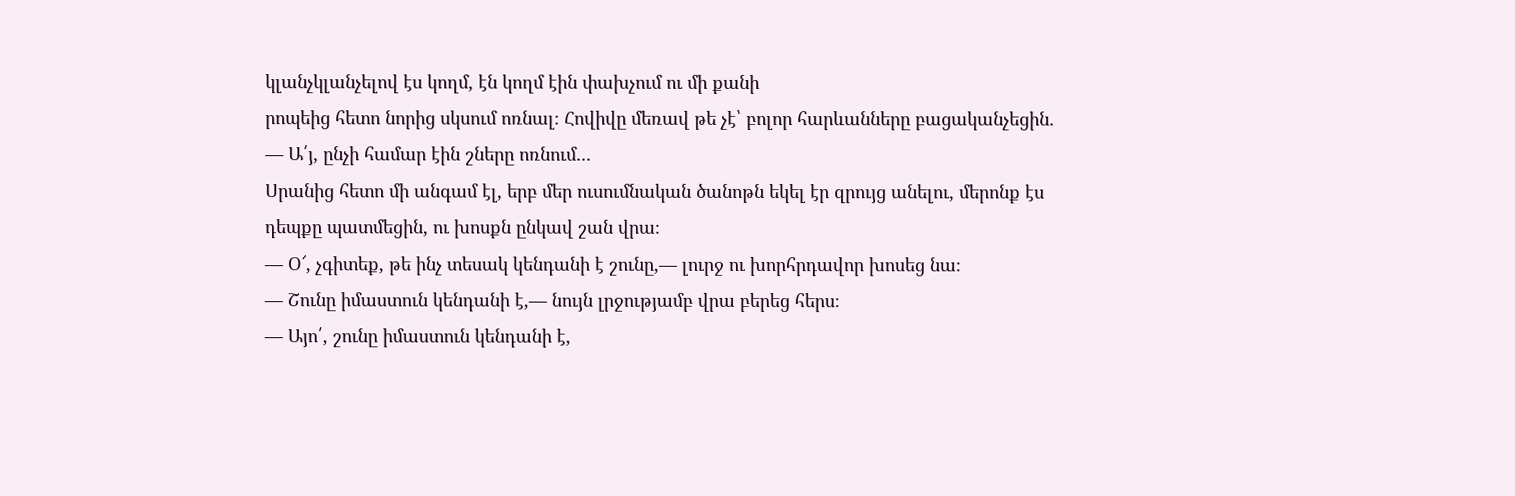կլանչկլանչելով էս կողմ, էն կողմ էին փախչում ու մի քանի
րոպեից հետո նորից սկսում ոռնալ։ Հովիվը մեռավ թե չէ՝ բոլոր հարևանները բացականչեցին․
— Ա՛յ, ընչի համար էին շները ոռնում․․․
Սրանից հետո մի անգամ էլ, երբ մեր ուսումնական ծանոթն եկել էր զրույց անելու, մերոնք էս
դեպքը պատմեցին, ու խոսքն ընկավ շան վրա։
— Օ՜, չգիտեք, թե ինչ տեսակ կենդանի է շունը,— լուրջ ու խորհրդավոր խոսեց նա։
— Շունը իմաստուն կենդանի է,— նույն լրջությամբ վրա բերեց հերս։
— Այո՛, շունը իմաստուն կենդանի է,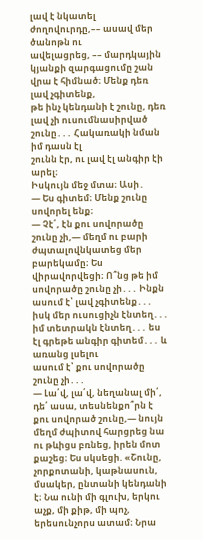լավ է նկատել ժողովուրդը,–– ասավ մեր ծանոթն ու
ավելացրեց, –– մարդկային կյանքի զարգացումը շան վրա է հիմնած։ Մենք դեռ լավ չգիտենք,
թե ինչ կենդանի է շունը, դեռ լավ չի ուսումնասիրված շունը․․․ Հակառակի նման իմ դասն էլ
շունն էր, ու լավ էլ անգիր էի արել։
Իսկույն մեջ մտա։ Ասի․
— Ես գիտեմ։ Մենք շունը սովորել ենք։
— Չէ՛, էն քու սովորածը շունը չի,— մեղմ ու բարի ժպտալովնկատեց մեր բարեկամը։ Ես վիրավորվեցի։ Ո՞նց թե իմ սովորածը շունը չի․․․ Ինքն ասում է՝ լավ չգիտենք․․․ իսկ մեր ուսուցիչն էնտեղ․․․ իմ տետրակն էնտեղ․․․ ես էլ գրեթե անգիր գիտեմ․․․ և առանց լսելու
ասում է՝ քու սովորածը շունը չի․․․
— Լա՛վ, լա՛վ, նեղանալ մի՛, դե՛ ասա, տեսնենքո՞րն է քու սովորած շունը,— նույն մեղմ ժպիտով հարցրեց նա ու թևիցս բռնեց, իրեն մոտ քաշեց։ Ես սկսեցի. «Շունը, չորքոտանի, կաթնասուն, մսակեր, ընտանի կենդանի է։ Նա ունի մի գլուխ, երկու աչք, մի քիթ, մի պոչ, երեսունչորս ատամ։ Նրա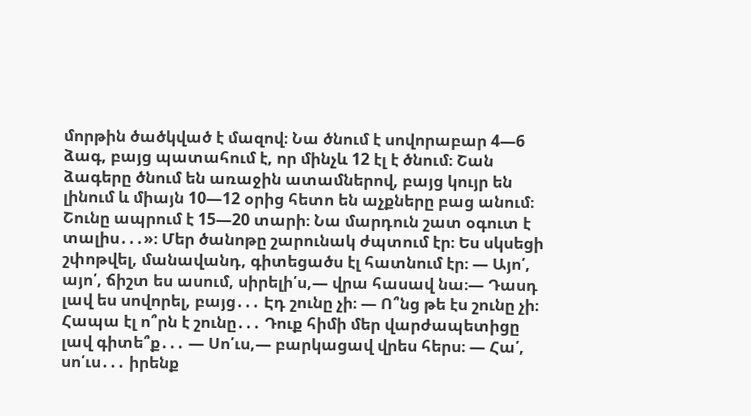մորթին ծածկված է մազով։ Նա ծնում է սովորաբար 4—6 ձագ, բայց պատահում է, որ մինչև 12 էլ է ծնում։ Շան ձագերը ծնում են առաջին ատամներով, բայց կույր են լինում և միայն 10—12 օրից հետո են աչքները բաց անում։ Շունը ապրում է 15—20 տարի։ Նա մարդուն շատ օգուտ է տալիս․․․»։ Մեր ծանոթը շարունակ ժպտում էր։ Ես սկսեցի շփոթվել, մանավանդ, գիտեցածս էլ հատնում էր։ — Այո՛, այո՛, ճիշտ ես ասում, սիրելի՛ս,— վրա հասավ նա։— Դասդ լավ ես սովորել, բայց․․․ Էդ շունը չի։ — Ո՞նց թե էս շունը չի։ Հապա էլ ո՞րն է շունը․․․ Դուք հիմի մեր վարժապետիցը լավ գիտե՞ք․․․ — Սո՛ւս,— բարկացավ վրես հերս։ — Հա՛, սո՛ւս․․․ իրենք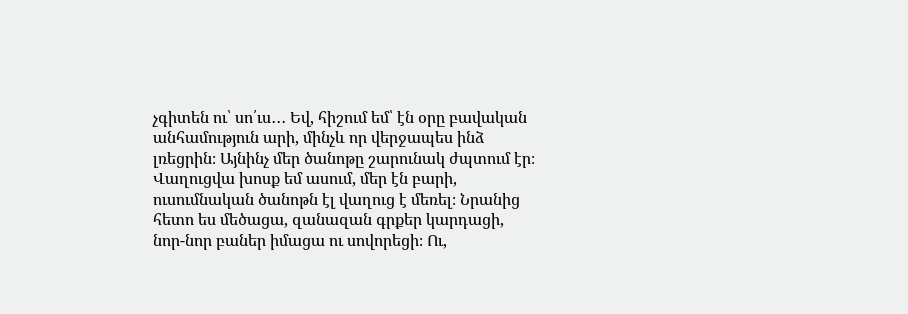չգիտեն ու՝ սո՛ւս․․․ Եվ, հիշում եմ՝ էն օրը բավական անհամություն արի, մինչև որ վերջապես ինձ լռեցրին։ Այնինչ մեր ծանոթը շարունակ ժպտում էր։ Վաղուցվա խոսք եմ ասում, մեր էն բարի, ուսումնական ծանոթն էլ վաղուց է մեռել։ Նրանից հետո ես մեծացա, զանազան գրքեր կարդացի, նոր-նոր բաներ իմացա ու սովորեցի։ Ու,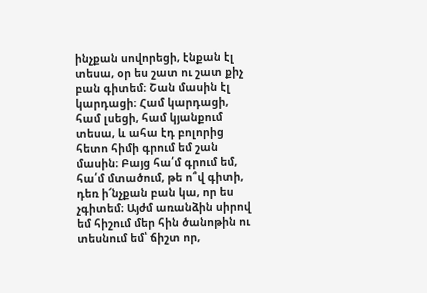ինչքան սովորեցի, էնքան էլ տեսա, օր ես շատ ու շատ քիչ բան գիտեմ։ Շան մասին էլ կարդացի։ Համ կարդացի, համ լսեցի, համ կյանքում տեսա, և ահա էդ բոլորից հետո հիմի գրում եմ շան մասին։ Բայց հա՛մ գրում եմ, հա՛մ մտածում, թե ո՞վ գիտի, դեռ ի՜նչքան բան կա, որ ես չգիտեմ։ Այժմ առանձին սիրով եմ հիշում մեր հին ծանոթին ու տեսնում եմ՝ ճիշտ որ,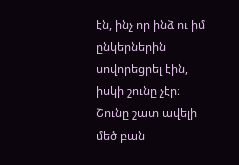էն, ինչ որ ինձ ու իմ ընկերներին սովորեցրել էին, իսկի շունը չէր։ Շունը շատ ավելի մեծ բան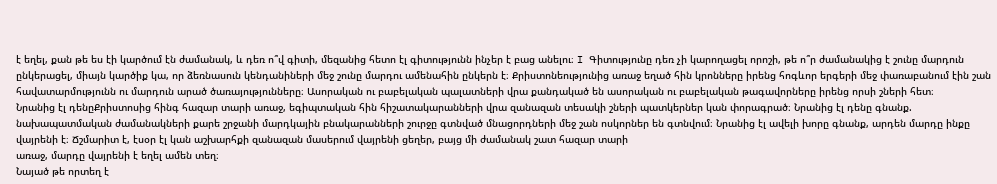է եղել, քան թե ես էի կարծում էն ժամանակ, և դեռ ո՞վ գիտի, մեզանից հետո էլ գիտությունն ինչեր է բաց անելու։ I Գիտությունը դեռ չի կարողացել որոշի, թե ո՞ր ժամանակից է շունը մարդուն ընկերացել, միայն կարծիք կա, որ ձեռնասուն կենդանիների մեջ շունը մարդու ամենահին ընկերն է։ Քրիստոնեությունից առաջ եղած հին կրոնները իրենց հոգևոր երգերի մեջ փառաբանում էին շան հավատարմությունն ու մարդուն արած ծառայությունները։ Ասորական ու բաբելական պալատների վրա քանդակած են ասորական ու բաբելական թագավորները իրենց որսի շների հետ։
Նրանից էլ դենըՔրիստոսից հինգ հազար տարի առաջ, եգիպտական հին հիշատակարանների վրա զանազան տեսակի շների պատկերներ կան փորագրած։ Նրանից էլ դենը գնանք. նախապատմական ժամանակների քարե շրջանի մարդկային բնակարանների շուրջը գտնված մնացորդների մեջ շան ոսկորներ են գտնվում։ Նրանից էլ ավելի խորը գնանք, արդեն մարդը ինքը վայրենի է։ Ճշմարիտ է, էսօր էլ կան աշխարհքի զանազան մասերում վայրենի ցեղեր, բայց մի ժամանակ շատ հազար տարի
առաջ, մարդը վայրենի է եղել ամեն տեղ։
Նայած թե որտեղ է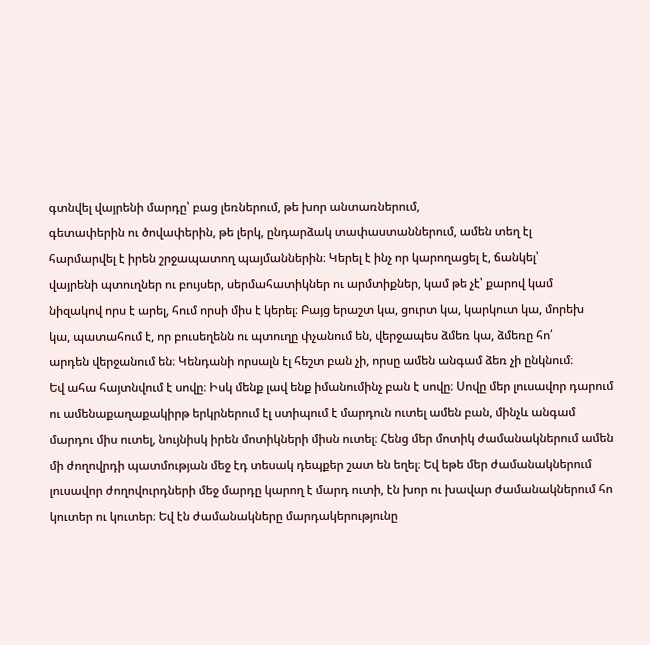գտնվել վայրենի մարդը՝ բաց լեռներում, թե խոր անտառներում,
գետափերին ու ծովափերին, թե լերկ, ընդարձակ տափաստաններում, ամեն տեղ էլ
հարմարվել է իրեն շրջապատող պայմաններին։ Կերել է ինչ որ կարողացել է, ճանկել՝
վայրենի պտուղներ ու բույսեր, սերմահատիկներ ու արմտիքներ, կամ թե չէ՝ քարով կամ
նիզակով որս է արել, հում որսի միս է կերել։ Բայց երաշտ կա, ցուրտ կա, կարկուտ կա, մորեխ
կա, պատահում է, որ բուսեղենն ու պտուղը փչանում են, վերջապես ձմեռ կա, ձմեռը հո՛
արդեն վերջանում են։ Կենդանի որսալն էլ հեշտ բան չի, որսը ամեն անգամ ձեռ չի ընկնում։
Եվ ահա հայտնվում է սովը։ Իսկ մենք լավ ենք իմանումինչ բան է սովը։ Սովը մեր լուսավոր դարում ու ամենաքաղաքակիրթ երկրներում էլ ստիպում է մարդուն ուտել ամեն բան, մինչև անգամ մարդու միս ուտել, նույնիսկ իրեն մոտիկների միսն ուտել։ Հենց մեր մոտիկ ժամանակներում ամեն մի ժողովրդի պատմության մեջ էդ տեսակ դեպքեր շատ են եղել։ Եվ եթե մեր ժամանակներում լուսավոր ժողովուրդների մեջ մարդը կարող է մարդ ուտի, էն խոր ու խավար ժամանակներում հո կուտեր ու կուտեր։ Եվ էն ժամանակները մարդակերությունը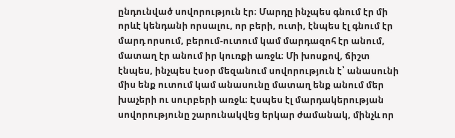ընդունված սովորություն էր։ Մարդը ինչպես գնում էր մի որևէ կենդանի որսալու, որ բերի, ուտի, էնպես էլ գնում էր մարդ որսում, բերում-ուտում կամ մարդազոհ էր անում, մատաղ էր անում իր կուռքի առջև։ Մի խոսքով, ճիշտ էնպես, ինչպես էսօր մեզանում սովորություն է՝ անասունի միս ենք ուտում կամ անասունը մատաղ ենք անում մեր խաչերի ու սուրբերի առջև։ Էսպես էլ մարդակերության սովորությունը շարունակվեց երկար ժամանակ, մինչև որ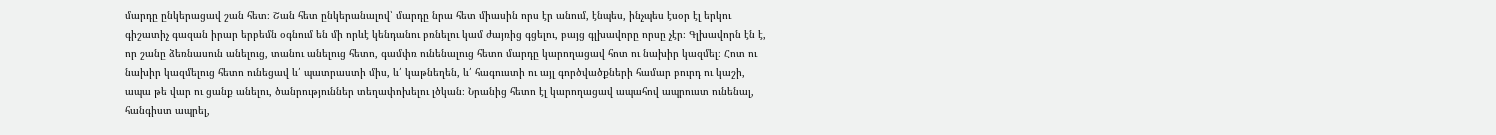մարդը ընկերացավ շան հետ։ Շան հետ ընկերանալով՝ մարդը նրա հետ միասին որս էր անում, էնպես, ինչպես էսօր էլ երկու գիշատիչ գազան իրար երբեմն օգնում են մի որևէ կենդանու բռնելու կամ ժայռից գցելու, բայց գլխավորը որսը չէր։ Գլխավորն էն է, որ շանը ձեռնասուն անելուց, տանու անելուց հետո, գամփռ ունենալուց հետո մարդը կարողացավ հոտ ու նախիր կազմել։ Հոտ ու նախիր կազմելուց հետո ունեցավ և՛ պատրաստի միս, և՛ կաթնեղեն, և՛ հագուստի ու այլ գործվածքների համար բուրդ ու կաշի, ապա թե վար ու ցանք անելու, ծանրություններ տեղափոխելու լծկան։ Նրանից հետո էլ կարողացավ ապահով ապրուստ ունենալ, հանգիստ ապրել,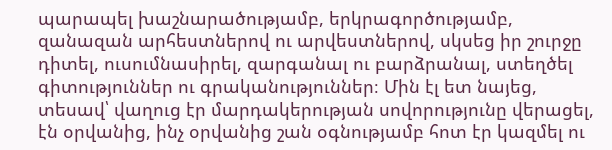պարապել խաշնարածությամբ, երկրագործությամբ, զանազան արհեստներով ու արվեստներով, սկսեց իր շուրջը դիտել, ուսումնասիրել, զարգանալ ու բարձրանալ, ստեղծել գիտություններ ու գրականություններ։ Մին էլ ետ նայեց, տեսավ՝ վաղուց էր մարդակերության սովորությունը վերացել, էն օրվանից, ինչ օրվանից շան օգնությամբ հոտ էր կազմել ու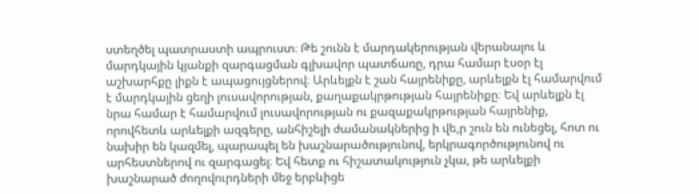ստեղծել պատրաստի ապրուստ։ Թե շունն է մարդակերության վերանալու և մարդկային կյանքի զարգացման գլխավոր պատճառը, դրա համար էսօր էլ աշխարհքը լիքն է ապացույցներով։ Արևելքն է շան հայրենիքը, արևելքն էլ համարվում է մարդկային ցեղի լուսավորության, քաղաքակրթության հայրենիքը։ Եվ արևելքն էլ նրա համար է համարվում լուսավորության ու քազաքակրթության հայրենիք, որովհետև արևելքի ազգերը, անհիշելի ժամանակներից ի վե,ր շուն են ունեցել, հոտ ու նախիր են կազմել, պարապել են խաշնարածությունով, երկրագործությունով ու արհեստներով ու զարգացել։ Եվ հետք ու հիշատակություն չկա, թե արևելքի խաշնարած ժողովուրդների մեջ երբևիցե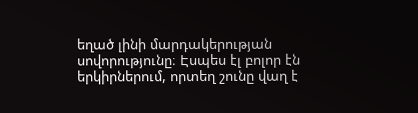եղած լինի մարդակերության սովորությունը։ Էսպես էլ բոլոր էն երկիրներում, որտեղ շունը վաղ է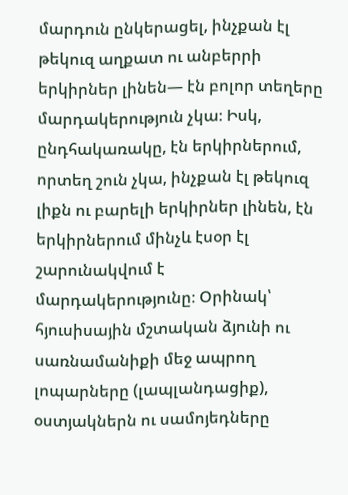մարդուն ընկերացել, ինչքան էլ թեկուզ աղքատ ու անբերրի երկիրներ լինեն— էն բոլոր տեղերը մարդակերություն չկա։ Իսկ, ընդհակառակը, էն երկիրներում, որտեղ շուն չկա, ինչքան էլ թեկուզ լիքն ու բարելի երկիրներ լինեն, էն երկիրներում մինչև էսօր էլ շարունակվում է մարդակերությունը։ Օրինակ՝ հյուսիսային մշտական ձյունի ու սառնամանիքի մեջ ապրող լոպարները (լապլանդացիք), օստյակներն ու սամոյեդները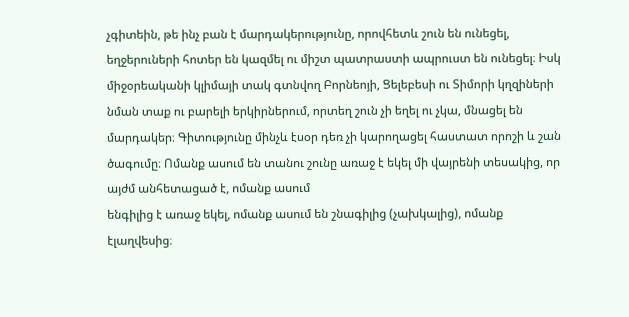չգիտեին, թե ինչ բան է մարդակերությունը, որովհետև շուն են ունեցել, եղջերուների հոտեր են կազմել ու միշտ պատրաստի ապրուստ են ունեցել։ Իսկ միջօրեականի կլիմայի տակ գտնվող Բորնեոյի, Ցելեբեսի ու Տիմորի կղզիների նման տաք ու բարելի երկիրներում, որտեղ շուն չի եղել ու չկա, մնացել են մարդակեր։ Գիտությունը մինչև էսօր դեռ չի կարողացել հաստատ որոշի և շան ծագումը։ Ոմանք ասում են տանու շունը առաջ է եկել մի վայրենի տեսակից, որ այժմ անհետացած է, ոմանք ասում
ենգիլից է առաջ եկել, ոմանք ասում են շնագիլից (չախկալից), ոմանք էլաղվեսից։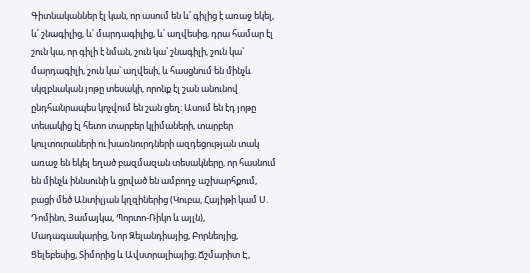Գիտնականներ էլ կան, որ ասում են և՛ գիլից է առաջ եկել, և՛ շնագիլից, և՛ մարդագիլից, և՛ աղվեսից, դրա համար էլ շուն կա, որ գիլի է նման, շուն կա՝ շնագիլի, շուն կա՝ մարդագիլի, շուն կա՝ աղվեսի, և հասցնում են մինչև սկզբնական յոթը տեսակի, որոնք էլ շան անունով ընդհանրապես կոչվում են շան ցեղ։ Ասում են էդ յոթը տեսակից էլ հետո տարբեր կլիմաների, տարբեր կուլտուրաների ու խառնուրդների ազդեցության տակ առաջ են եկել եղած բազմազան տեսակները, որ հասնում են մինչև իննսունի և ցրված են ամբողջ աշխարհքում, բացի մեծ Անտիլյան կղզիներից (Կուբա, Հայիթի կամ Ս. Դոմինո, Յամայկա, Պորտո-Ռիկո և այլն), Մադագասկարից, Նոր Զելանդիայից, Բորնեոյից, Ցելեբեսից, Տիմորից և Ավստրալիայից։ Ճշմարիտ Է,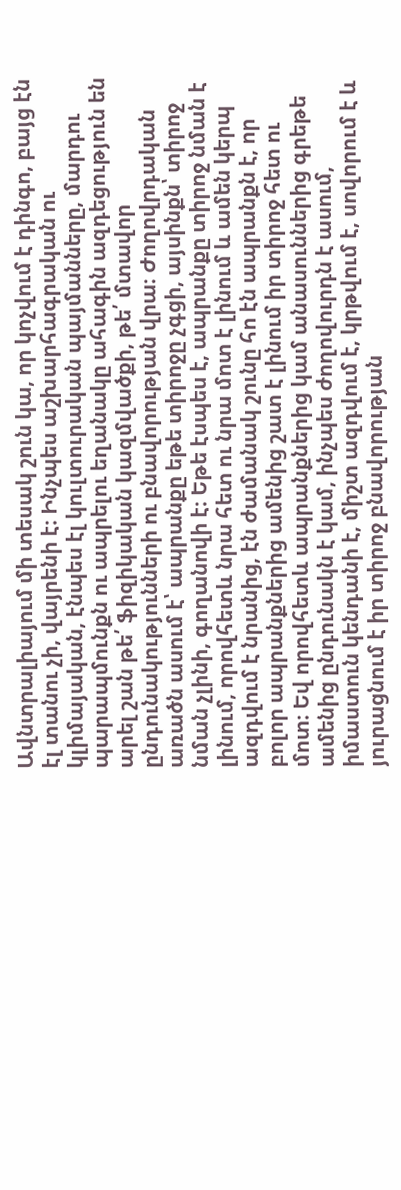Ավնտրալիայում մի տեսակ շուն կա, որ կոչվում է դինգո, բայց էն էլ տանու չի, վայրենի է։ Ինչպես աշխարհագրական ու կլիմայական, էնպես էլ կուլտուրական պայմանները, մարդու պարապմունքն ու ապրելու եղանակը ահագին ազդեցություն են արել շան թե՛ ֆիզիկական կազմվածքի, թե՛ մտավոր ընդունակությունների ու բնավորության վրա։ Ժողովրդական առածն ասում է՝ ապրանքը եթե տիրոջը չգցի, այսինքն՝ տիրոջ նման չլինի, գողանովի է։ Եթե էսպես է, ապրանքը տիրոջ նման է լինում, որովհետև նրա հետ ու նրա մոտ է լինում և ամեն կերպ ազդվում է նրանից, էն ժամանակ շունը հո էն ապրանքն է, որ բոլոր ապրանքներից ամենից շատ է լինում իր տիրոջ հետ ու մոտ։ Եվ որովհետև ապրանքներից կամ անասուններից գրեթե ամենից ընդունակն է կամ, ինչպես ժողովուրդն է ասում, իմաստուն կենդանի է, միշտ ազդվում է, կրթվում է, սովորում է և յուրացնում է իր տիրոջ բնավորության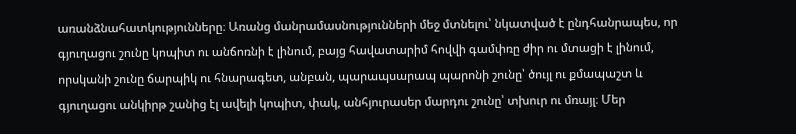առանձնահատկությունները։ Առանց մանրամասնությունների մեջ մտնելու՝ նկատված է ընդհանրապես, որ գյուղացու շունը կոպիտ ու անճոռնի է լինում, բայց հավատարիմ հովվի գամփռը ժիր ու մտացի է լինում, որսկանի շունը ճարպիկ ու հնարագետ, անբան, պարապսարապ պարոնի շունը՝ ծույլ ու քմապաշտ և գյուղացու անկիրթ շանից էլ ավելի կոպիտ, փակ, անհյուրասեր մարդու շունը՝ տխուր ու մռայլ։ Մեր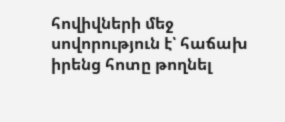հովիվների մեջ սովորություն է՝ հաճախ իրենց հոտը թողնել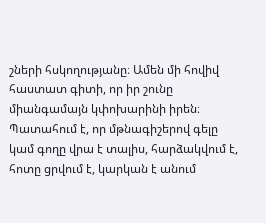շների հսկողությանը։ Ամեն մի հովիվ հաստատ գիտի, որ իր շունը միանգամայն կփոխարինի իրեն։ Պատահում է, որ մթնագիշերով գելը կամ գողը վրա է տալիս, հարձակվում է, հոտը ցրվում է, կարկան է անում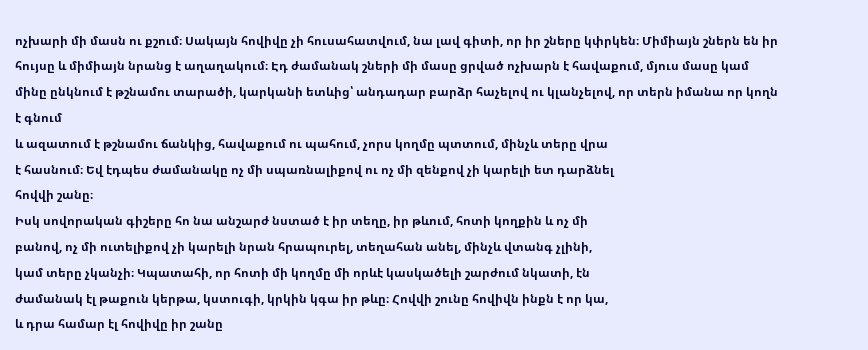ոչխարի մի մասն ու քշում։ Սակայն հովիվը չի հուսահատվում, նա լավ գիտի, որ իր շները կփրկեն։ Միմիայն շներն են իր հույսը և միմիայն նրանց է աղաղակում։ Էդ ժամանակ շների մի մասը ցրված ոչխարն է հավաքում, մյուս մասը կամ մինը ընկնում է թշնամու տարածի, կարկանի ետևից՝ անդադար բարձր հաչելով ու կլանչելով, որ տերն իմանա որ կողն է գնում
և ազատում է թշնամու ճանկից, հավաքում ու պահում, չորս կողմը պտտում, մինչև տերը վրա
է հասնում։ Եվ էդպես ժամանակը ոչ մի սպառնալիքով ու ոչ մի զենքով չի կարելի ետ դարձնել
հովվի շանը։
Իսկ սովորական գիշերը հո նա անշարժ նստած է իր տեղը, իր թևում, հոտի կողքին և ոչ մի
բանով, ոչ մի ուտելիքով չի կարելի նրան հրապուրել, տեղահան անել, մինչև վտանգ չլինի,
կամ տերը չկանչի։ Կպատահի, որ հոտի մի կողմը մի որևէ կասկածելի շարժում նկատի, էն
ժամանակ էլ թաքուն կերթա, կստուգի, կրկին կգա իր թևը։ Հովվի շունը հովիվն ինքն է որ կա,
և դրա համար էլ հովիվը իր շանը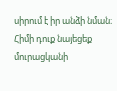սիրում է իր անձի նման։ Հիմի դուք նայեցեք մուրացկանի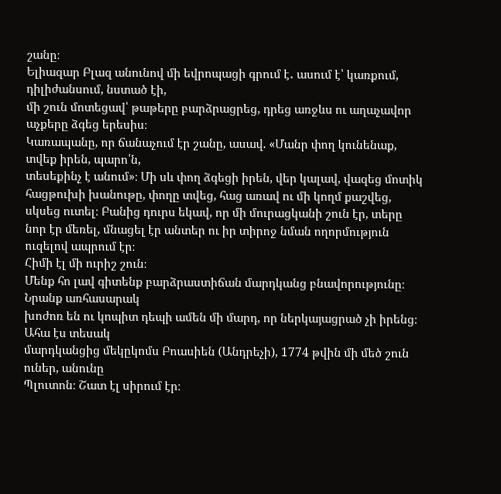շանը։
Ելիազար Բլազ անունով մի եվրոպացի գրում է․ ասում է՝ կառքում, դիլիժանսում, նստած էի,
մի շուն մոտեցավ՝ թաթերը բարձրացրեց, դրեց առջևս ու աղաչավոր աչքերը ձգեց երեսիս։
Կառապանը, որ ճանաչում էր շանը, ասավ. «Մանր փող կունենաք, տվեք իրեն, պարո՛ն,
տեսեքինչ է անում»։ Մի սև փող ձգեցի իրեն, վեր կալավ, վազեց մոտիկ հացթուխի խանութը, փողը տվեց, հաց առավ ու մի կողմ քաշվեց, սկսեց ուտել։ Բանից դուրս եկավ, որ մի մուրացկանի շուն էր, տերը նոր էր մեռել, մնացել էր անտեր ու իր տիրոջ նման ողորմություն ուզելով ապրում էր։
Հիմի էլ մի ուրիշ շուն։
Մենք հո լավ գիտենք բարձրաստիճան մարդկանց բնավորությունը։ Նրանք առհասարակ
խոժոռ են ու կոպիտ դեպի ամեն մի մարդ, որ ներկայացրած չի իրենց։ Ահա էս տեսակ
մարդկանցից մեկըկոմս Բոասիեն (Անդրեչի), 1774 թվին մի մեծ շուն ուներ, անունը
Պլուտոն։ Շատ էլ սիրում էր։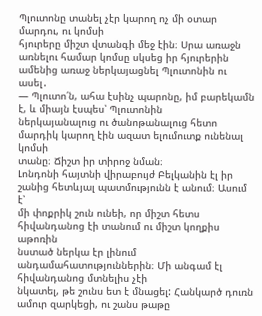Պլուտոնը տանել չէր կարող ոչ մի օտար մարդու, ու կոմսի
հյուրերը միշտ վտանգի մեջ էին։ Սրա առաջն առնելու համար կոմսը սկսեց իր հյուրերին
ամենից առաջ ներկայացնել Պլուտոնին ու ասել․
— Պլուտո՛ն, ահա էսինչ պարոնը, իմ բարեկամն է, և միայն էսպես՝ Պլուտոնին
ներկայանալուց ու ծանոթանալուց հետո մարդիկ կարող էին ազատ ելումուտք ունենալ կոմսի
տանը։ Ճիշտ իր տիրոջ նման։
Լոնդոնի հայտնի վիրաբույժ Բելկանին էլ իր շանից հետևյալ պատմությունն է անում։ Ասում է՝
մի փոքրիկ շուն ունեի, որ միշտ հետս հիվանդանոց էի տանում ու միշտ կողքիս աթոռին
նստած ներկա էր լինում անդամահատություններին։ Մի անգամ էլ հիվանդանոց մտնելիս չէի
նկատել, թե շունս ետ է մնացել: Հանկարծ դուռն ամուր զարկեցի, ու շանս թաթը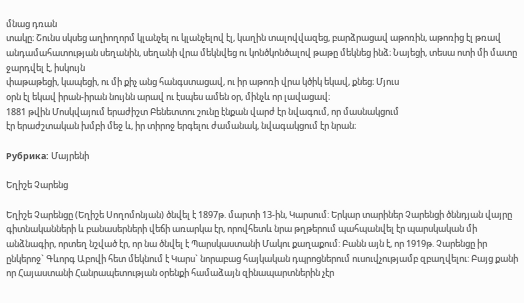մնաց դռան
տակը։ Շունս սկսեց աղիողորմ կլանչել ու կլանչելով էլ, կաղին տալովվազեց, բարձրացավ աթոռին, աթոռից էլ թռավ անդամահատության սեղանին, սեղանի վրա մեկնվեց ու կոնծկոնծալով թաթը մեկնեց ինձ։ Նայեցի, տեսա ոտի մի մատը ջարդվել է, իսկույն
փաթաթեցի, կապեցի, ու մի քիչ անց հանգստացավ, ու իր աթոռի վրա կծիկ եկավ, քնեց։ Մյուս
օրն էլ եկավ իրան-իրան նույնն արավ ու էսպես ամեն օր, մինչև որ լավացավ։
1881 թվին Մոսկվայում երաժիշտ Բենետտու շունը էնքան վարժ էր նվագում, որ մասնակցում
էր երաժշտական խմբի մեջ և, իր տիրոջ երգելու ժամանակ, նվագակցում էր նրան։

Рубрика: Մայրենի

Եղիշե Չարենց

Եղիշե Չարենցը (Եղիշե Սողոմոնյան) ծնվել է 1897թ. մարտի 13-ին, Կարսում: Երկար տարիներ Չարենցի ծննդյան վայրը գիտնականների և բանասերների վեճի առարկա էր, որովհետև նրա թղթերում պահպանվել էր պարսկական մի անձնագիր, որտեղ նշված էր, որ նա ծնվել է Պարսկաստանի Մակու քաղաքում: Բանն այն է, որ 1919թ. Չարենցը իր ընկերոջ` Գևորգ Աբովի հետ մեկնում է Կարս` նորաբաց հայկական դպրոցներում ուսուվչությամբ զբաղվելու: Բայց քանի որ Հայաստանի Հանրապետության օրենքի համաձայն զինապարտներին չէր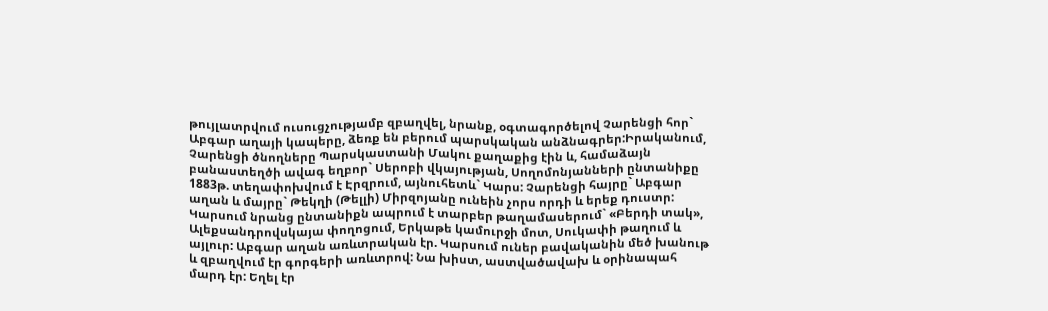թույլատրվում ուսուցչությամբ զբաղվել, նրանք, օգտագործելով Չարենցի հոր` Աբգար աղայի կապերը, ձեռք են բերում պարսկական անձնագրեր:Իրականում, Չարենցի ծնողները Պարսկաստանի Մակու քաղաքից էին և, համաձայն բանաստեղծի ավագ եղբոր` Սերոբի վկայության, Սողոմոնյանների ընտանիքը 1883թ. տեղափոխվում է Էրզրում, այնուհետև` Կարս: Չարենցի հայրը` Աբգար աղան և մայրը` Թեկղի (Թելլի) Միրզոյանը ունեին չորս որդի և երեք դուստր: Կարսում նրանց ընտանիքն ապրում է տարբեր թաղամասերում` «Բերդի տակ», Ալեքսանդրովսկայա փողոցում, Երկաթե կամուրջի մոտ, Սուկափի թաղում և այլուր: Աբգար աղան առևտրական էր. Կարսում ուներ բավականին մեծ խանութ և զբաղվում էր գորգերի առևտրով: Նա խիստ, աստվածավախ և օրինապահ մարդ էր: Եղել էր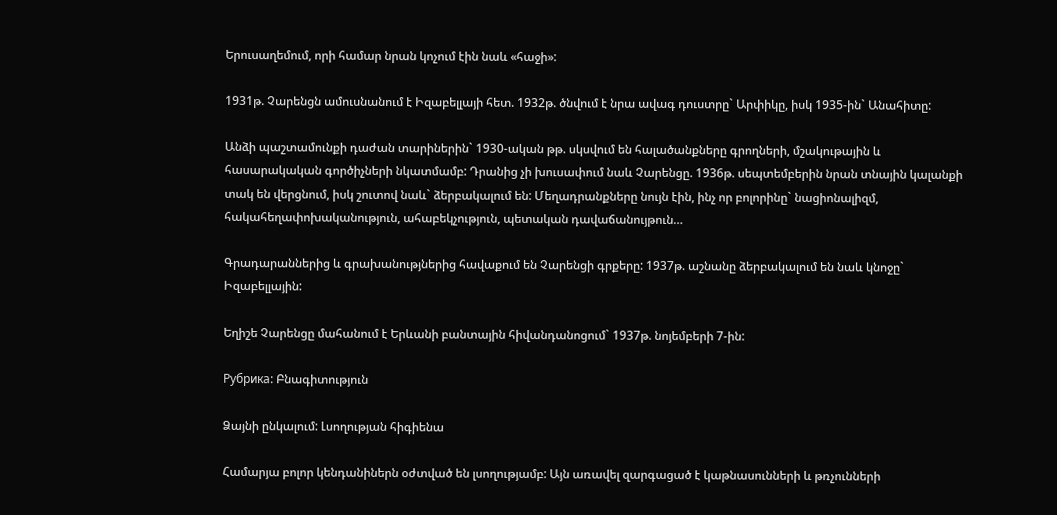Երուսաղեմում, որի համար նրան կոչում էին նաև «հաջի»:

1931թ. Չարենցն ամուսնանում է Իզաբելլայի հետ. 1932թ. ծնվում է նրա ավագ դուստրը` Արփիկը, իսկ 1935-ին` Անահիտը:

Անձի պաշտամունքի դաժան տարիներին` 1930-ական թթ. սկսվում են հալածանքները գրողների, մշակութային և հասարակական գործիչների նկատմամբ: Դրանից չի խուսափում նաև Չարենցը. 1936թ. սեպտեմբերին նրան տնային կալանքի տակ են վերցնում, իսկ շուտով նաև` ձերբակալում են: Մեղադրանքները նույն էին, ինչ որ բոլորինը` նացիոնալիզմ, հակահեղափոխականություն, ահաբեկչություն, պետական դավաճանույթուն…

Գրադարաններից և գրախանությներից հավաքում են Չարենցի գրքերը: 1937թ. աշնանը ձերբակալում են նաև կնոջը` Իզաբելլային:

Եղիշե Չարենցը մահանում է Երևանի բանտային հիվանդանոցում` 1937թ. նոյեմբերի 7-ին:

Рубрика: Բնագիտություն

Ձայնի ընկալում: Լսողության հիգիենա

Համարյա բոլոր կենդանիներն օժտված են լսողությամբ: Այն առավել զարգացած է կաթնասունների և թռչունների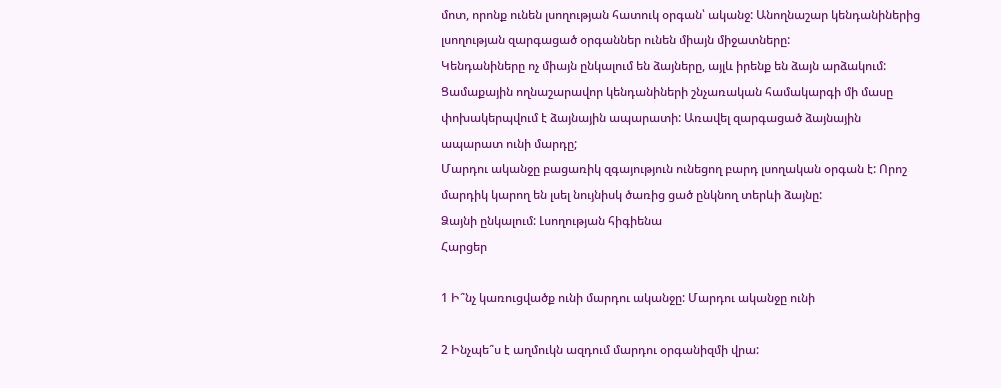մոտ, որոնք ունեն լսողության հատուկ օրգան՝ ականջ: Անողնաշար կենդանիներից լսողության զարգացած օրգաններ ունեն միայն միջատները:
Կենդանիները ոչ միայն ընկալում են ձայները, այլև իրենք են ձայն արձակում: Ցամաքային ողնաշարավոր կենդանիների շնչառական համակարգի մի մասը փոխակերպվում է ձայնային ապարատի: Առավել զարգացած ձայնային ապարատ ունի մարդը;
Մարդու ականջը բացառիկ զգայություն ունեցող բարդ լսողական օրգան է: Որոշ մարդիկ կարող են լսել նույնիսկ ծառից ցած ընկնող տերևի ձայնը:
Ձայնի ընկալում: Լսողության հիգիենա
Հարցեր

1 Ի՞նչ կառուցվածք ունի մարդու ականջը: Մարդու ականջը ունի

2 Ինչպե՞ս է աղմուկն ազդում մարդու օրգանիզմի վրա: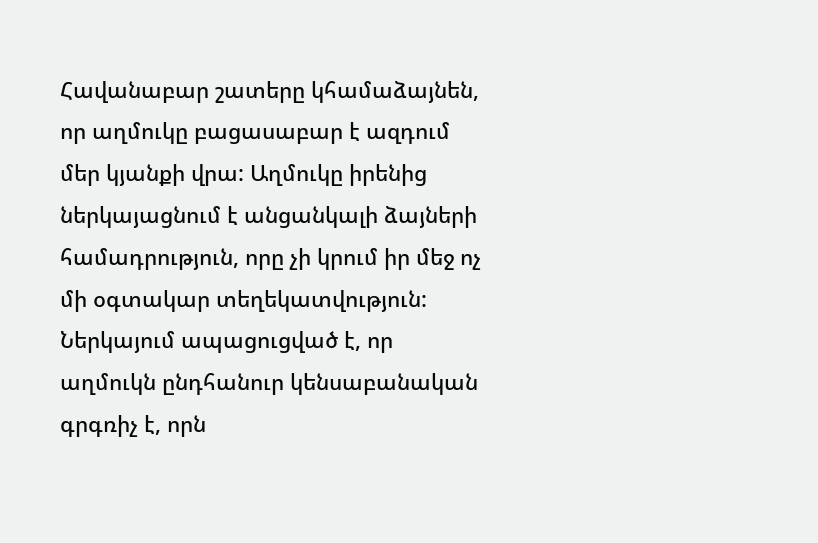Հավանաբար շատերը կհամաձայնեն, որ աղմուկը բացասաբար է ազդում մեր կյանքի վրա: Աղմուկը իրենից ներկայացնում է անցանկալի ձայների համադրություն, որը չի կրում իր մեջ ոչ մի օգտակար տեղեկատվություն: Ներկայում ապացուցված է, որ աղմուկն ընդհանուր կենսաբանական գրգռիչ է, որն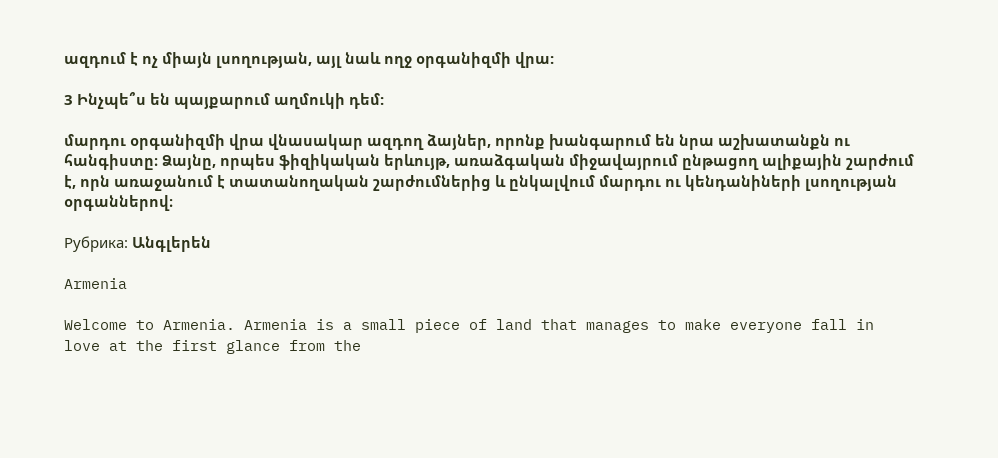ազդում է ոչ միայն լսողության, այլ նաև ողջ օրգանիզմի վրա:

3 Ինչպե՞ս են պայքարում աղմուկի դեմ:

մարդու օրգանիզմի վրա վնասակար ազդող ձայներ, որոնք խանգարում են նրա աշխատանքն ու հանգիստը։ Ձայնը, որպես ֆիզիկական երևույթ, առաձգական միջավայրում ընթացող ալիքային շարժում է, որն առաջանում է տատանողական շարժումներից և ընկալվում մարդու ու կենդանիների լսողության օրգաններով։

Рубрика: Անգլերեն

Armenia

Welcome to Armenia. Armenia is a small piece of land that manages to make everyone fall in love at the first glance from the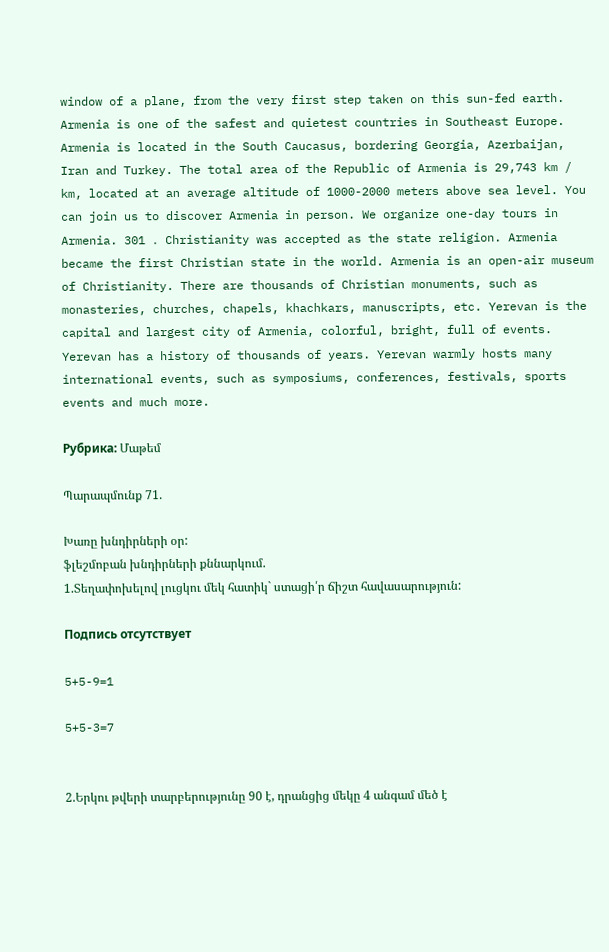window of a plane, from the very first step taken on this sun-fed earth. Armenia is one of the safest and quietest countries in Southeast Europe. Armenia is located in the South Caucasus, bordering Georgia, Azerbaijan, Iran and Turkey. The total area of the Republic of Armenia is 29,743 km / km, located at an average altitude of 1000-2000 meters above sea level. You can join us to discover Armenia in person. We organize one-day tours in Armenia. 301 ․ Christianity was accepted as the state religion. Armenia became the first Christian state in the world. Armenia is an open-air museum of Christianity. There are thousands of Christian monuments, such as monasteries, churches, chapels, khachkars, manuscripts, etc. Yerevan is the capital and largest city of Armenia, colorful, bright, full of events. Yerevan has a history of thousands of years. Yerevan warmly hosts many international events, such as symposiums, conferences, festivals, sports events and much more.

Рубрика: Մաթեմ

Պարապմունք 71.

Խառը խնդիրների օր:
ֆլեշմոբան խնդիրների քննարկում.
1.Տեղափոխելով լուցկու մեկ հատիկ` ստացի՛ր ճիշտ հավասարություն:

Подпись отсутствует

5+5-9=1

5+5-3=7


2.Երկու թվերի տարբերությունը 90 է, դրանցից մեկը 4 անգամ մեծ է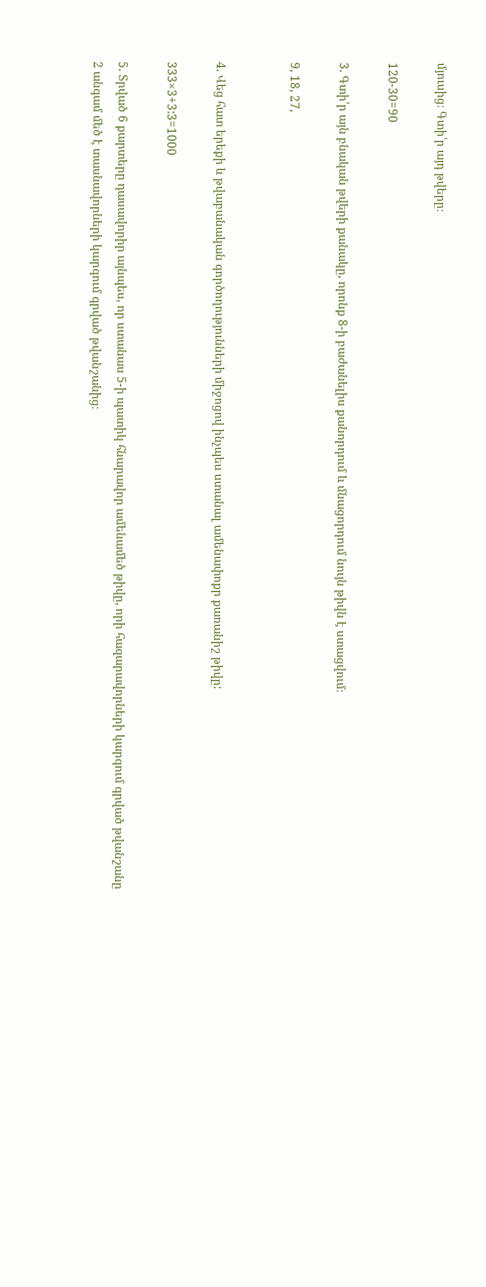մյուսից։ Գտի՛ր այդ թվերը։

120-30=90

3. Գտի՛ր այն բնական թվերի քանակը, որոնք 8-ի բաժանելիս քանորդում և մնացորդում նույն թիվն է ստացվում։

9, 18, 27,


4. Վեց հատ երեքի և թվաբանական գործողությունների միջոցով ինչպես ստանալ ամենափոքր քառանիշ թիվը:

333×3+3:3=1000

5. Տրված 6 քարտերը դասավորիր այնպես, որ ստանաս 5-ի պատիկ հնարավոր ամենամեծ թիվը, որի հազարավորների կարգում գրված թվանշանը 2 անգամ մեծ է տասնավորների կարգում գրված թվանշանից։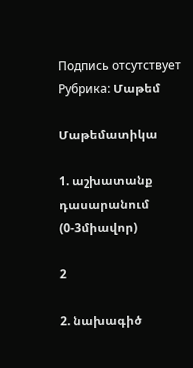Подпись отсутствует
Рубрика: Մաթեմ

Մաթեմատիկա

1. աշխատանք դասարանում
(0-3միավոր)

2

2. նախագիծ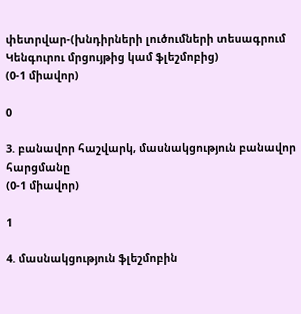փետրվար-(խնդիրների լուծումների տեսագրում Կենգուրու մրցույթից կամ ֆլեշմոբից)
(0-1 միավոր)

0

3. բանավոր հաշվարկ, մասնակցություն բանավոր հարցմանը
(0-1 միավոր)

1

4. մասնակցություն ֆլեշմոբին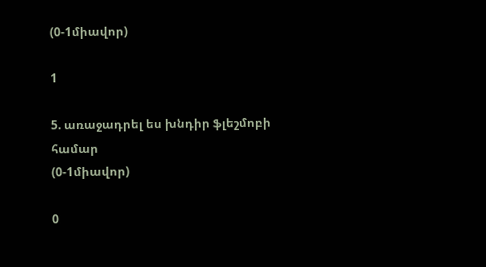(0-1միավոր)

1

5. առաջադրել ես խնդիր ֆլեշմոբի համար
(0-1միավոր)

0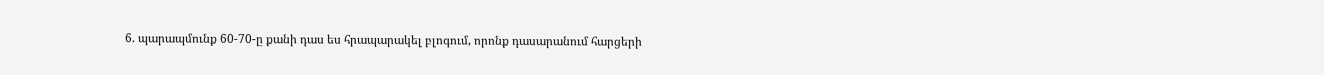6. պարապմունք 60-70-ը քանի դաս ես հրապարակել բլոգում, որոնք դասարանում հարցերի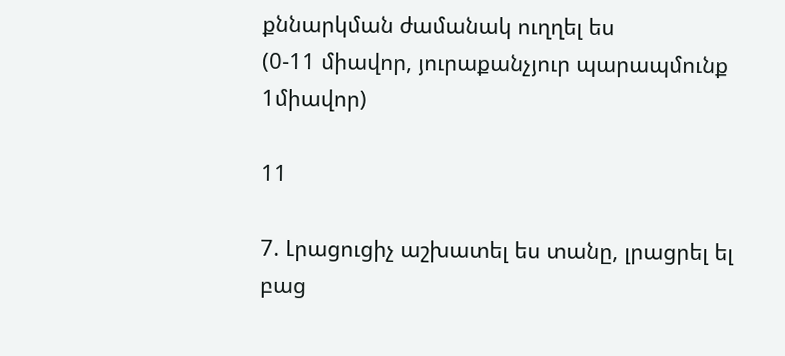քննարկման ժամանակ ուղղել ես
(0-11 միավոր, յուրաքանչյուր պարապմունք 1միավոր)

11

7. Լրացուցիչ աշխատել ես տանը, լրացրել ել բաց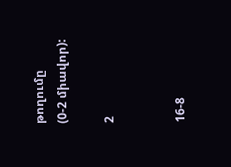թողումը
(0-2 միավոր):

2


16-8